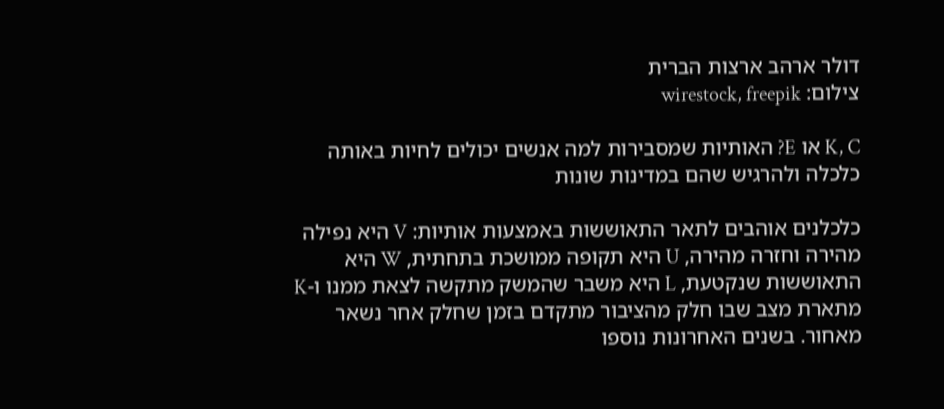דולר ארהב ארצות הברית
צילום: wirestock, freepik

K, C או E? האותיות שמסבירות למה אנשים יכולים לחיות באותה כלכלה ולהרגיש שהם במדינות שונות

כלכלנים אוהבים לתאר התאוששות באמצעות אותיות: V היא נפילה מהירה וחזרה מהירה, U היא תקופה ממושכת בתחתית, W היא התאוששות שנקטעת, L היא משבר שהמשק מתקשה לצאת ממנו ו-K מתארת מצב שבו חלק מהציבור מתקדם בזמן שחלק אחר נשאר מאחור. בשנים האחרונות נוספו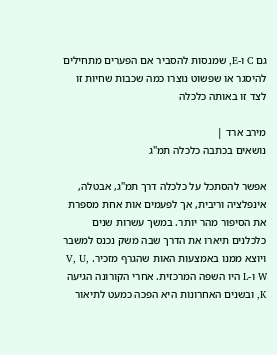גם C ו-E, שמנסות להסביר אם הפערים מתחילים להיסגר או שפשוט נוצרו כמה שכבות שחיות זו לצד זו באותה כלכלה

מירב ארד |
נושאים בכתבה כלכלה תמ"ג

אפשר להסתכל על כלכלה דרך תמ"ג, אבטלה, אינפלציה וריבית, אך לפעמים אות אחת מספרת את הסיפור מהר יותר. במשך עשרות שנים כלכלנים תיארו את הדרך שבה משק נכנס למשבר ויוצא ממנו באמצעות האות שהגרף מזכיר. V, U, W ו-L היו השפה המרכזית. אחרי הקורונה הגיעה K, ובשנים האחרונות היא הפכה כמעט לתיאור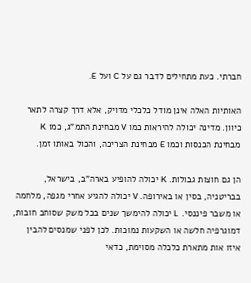חברתי. כעת מתחילים לדבר גם על C ועל E.

האותיות האלה אינן מודל כלכלי מדויק, אלא דרך קצרה לתאר כיוון. מדינה יכולה להיראות כמו V מבחינת התמ"ג, כמו K מבחינת הכנסות וכמו E מבחינת הצריכה, והכול באותו זמן.

הן גם חוצות גבולות. K יכולה להופיע בארה"ב, בישראל, בבריטניה, בסין או באירופה. V יכולה להגיע אחרי מגפה, מלחמה או משבר פיננסי. L יכולה להימשך שנים בכל משק שסוחב חובות, דמוגרפיה חלשה או השקעות נמוכות. לכן לפני שמנסים להבין איזו אות מתארת כלכלה מסוימת, כדאי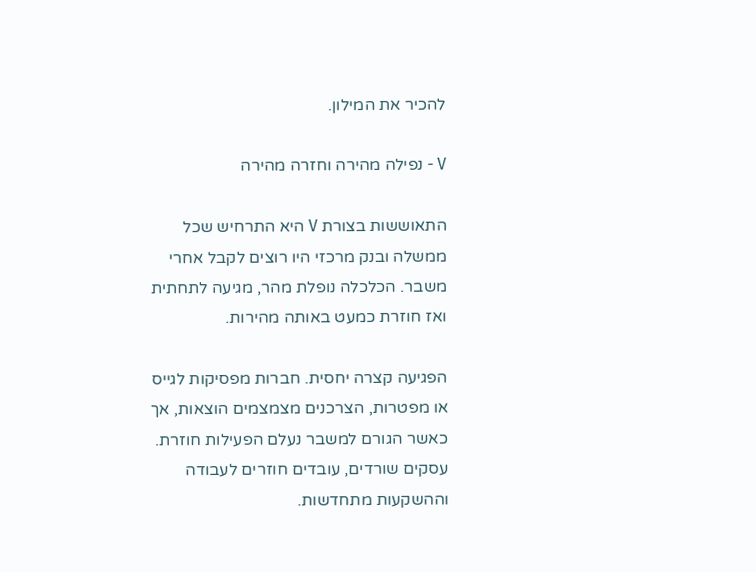להכיר את המילון.

V - נפילה מהירה וחזרה מהירה

התאוששות בצורת V היא התרחיש שכל ממשלה ובנק מרכזי היו רוצים לקבל אחרי משבר. הכלכלה נופלת מהר, מגיעה לתחתית ואז חוזרת כמעט באותה מהירות.

הפגיעה קצרה יחסית. חברות מפסיקות לגייס או מפטרות, הצרכנים מצמצמים הוצאות, אך כאשר הגורם למשבר נעלם הפעילות חוזרת. עסקים שורדים, עובדים חוזרים לעבודה וההשקעות מתחדשות.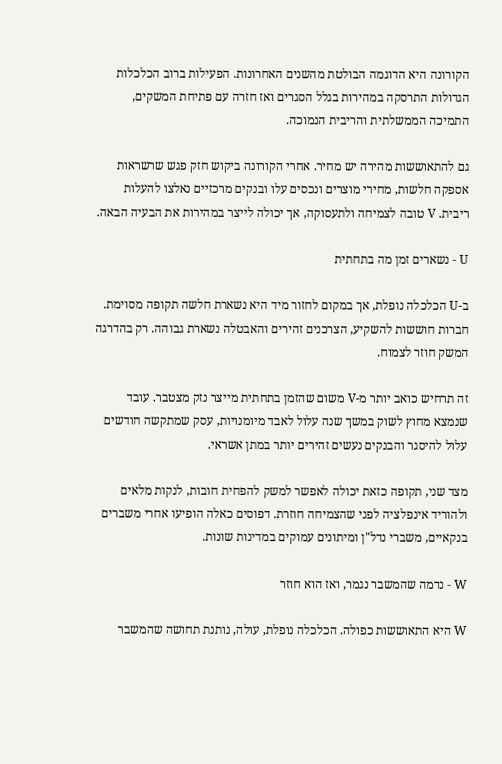הקורונה היא הדוגמה הבולטת מהשנים האחרונות. הפעילות ברוב הכלכלות הגדולות התרסקה במהירות בגלל הסגרים ואז חזרה עם פתיחת המשקים, התמיכה הממשלתית והריבית הנמוכה.

גם להתאוששות מהירה יש מחיר. אחרי הקורונה ביקוש חזק פגש שרשראות אספקה חלשות, מחירי מוצרים ונכסים עלו ובנקים מרכזיים נאלצו להעלות ריבית. V טובה לצמיחה ולתעסוקה, אך יכולה לייצר במהירות את הבעיה הבאה.

U - נשארים זמן מה בתחתית

ב-U הכלכלה נופלת, אך במקום לחזור מיד היא נשארת חלשה תקופה מסוימת. חברות חוששות להשקיע, הצרכנים זהירים והאבטלה נשארת גבוהה. רק בהדרגה המשק חוזר לצמוח.

זה תרחיש כואב יותר מ-V משום שהזמן בתחתית מייצר נזק מצטבר. עובד שנמצא מחוץ לשוק במשך שנה עלול לאבד מיומנויות, עסק שמתקשה חודשים עלול להיסגר והבנקים נעשים זהירים יותר במתן אשראי.

מצד שני, תקופה כזאת יכולה לאפשר למשק להפחית חובות, לנקות מלאים ולהוריד אינפלציה לפני שהצמיחה חוזרת. דפוסים כאלה הופיעו אחרי משברים בנקאיים, משברי נדל"ן ומיתונים עמוקים במדינות שונות.

W - נדמה שהמשבר נגמר, ואז הוא חוזר

W היא התאוששות כפולה. הכלכלה נופלת, עולה, נותנת תחושה שהמשבר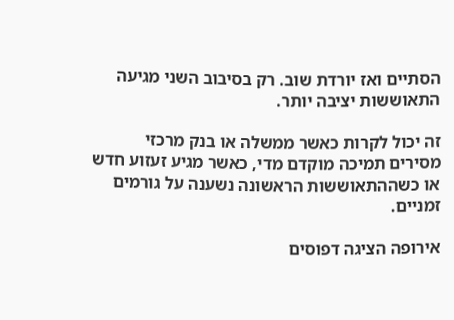הסתיים ואז יורדת שוב. רק בסיבוב השני מגיעה התאוששות יציבה יותר.

זה יכול לקרות כאשר ממשלה או בנק מרכזי מסירים תמיכה מוקדם מדי, כאשר מגיע זעזוע חדש או כשההתאוששות הראשונה נשענה על גורמים זמניים.

אירופה הציגה דפוסים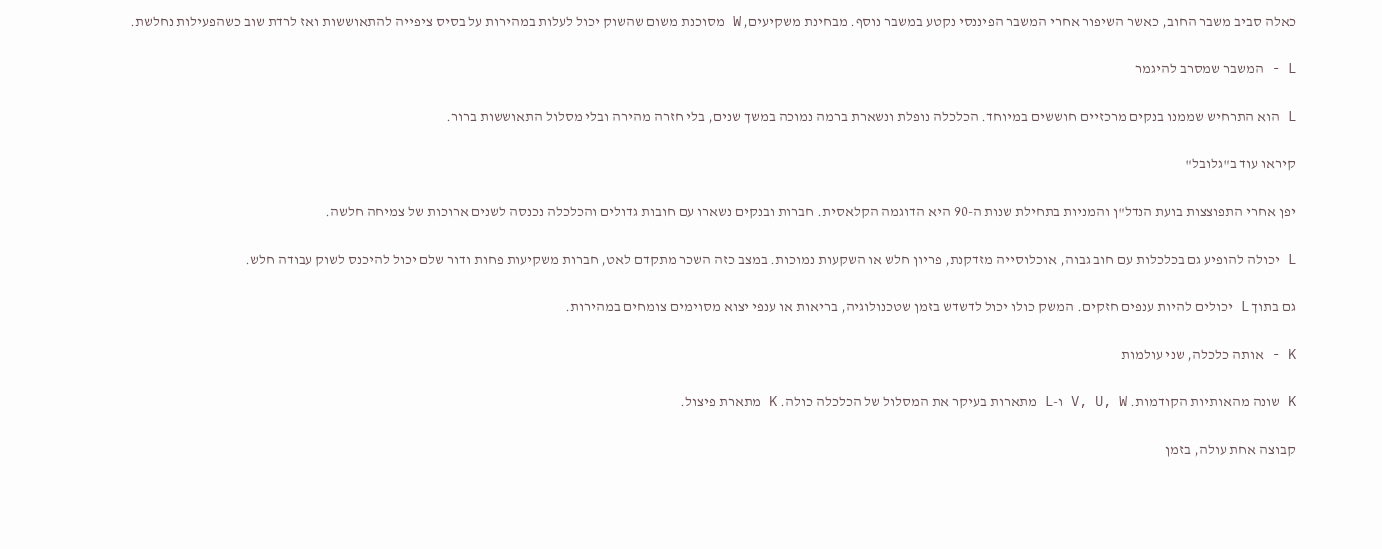כאלה סביב משבר החוב, כאשר השיפור אחרי המשבר הפיננסי נקטע במשבר נוסף. מבחינת משקיעים, W מסוכנת משום שהשוק יכול לעלות במהירות על בסיס ציפייה להתאוששות ואז לרדת שוב כשהפעילות נחלשת.

L - המשבר שמסרב להיגמר

L הוא התרחיש שממנו בנקים מרכזיים חוששים במיוחד. הכלכלה נופלת ונשארת ברמה נמוכה במשך שנים, בלי חזרה מהירה ובלי מסלול התאוששות ברור.

קיראו עוד ב"גלובל"

יפן אחרי התפוצצות בועת הנדל"ן והמניות בתחילת שנות ה-90 היא הדוגמה הקלאסית. חברות ובנקים נשארו עם חובות גדולים והכלכלה נכנסה לשנים ארוכות של צמיחה חלשה.

L יכולה להופיע גם בכלכלות עם חוב גבוה, אוכלוסייה מזדקנת, פריון חלש או השקעות נמוכות. במצב כזה השכר מתקדם לאט, חברות משקיעות פחות ודור שלם יכול להיכנס לשוק עבודה חלש.

גם בתוך L יכולים להיות ענפים חזקים. המשק כולו יכול לדשדש בזמן שטכנולוגיה, בריאות או ענפי יצוא מסוימים צומחים במהירות.

K - אותה כלכלה, שני עולמות

K שונה מהאותיות הקודמות. V, U, W ו-L מתארות בעיקר את המסלול של הכלכלה כולה. K מתארת פיצול.

קבוצה אחת עולה, בזמן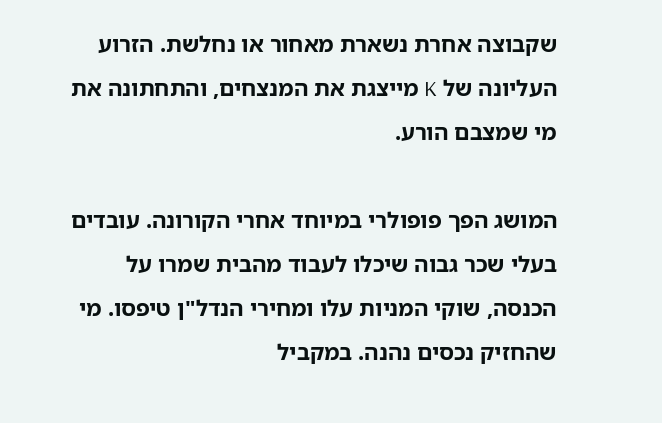שקבוצה אחרת נשארת מאחור או נחלשת. הזרוע העליונה של K מייצגת את המנצחים, והתחתונה את מי שמצבם הורע.

המושג הפך פופולרי במיוחד אחרי הקורונה. עובדים בעלי שכר גבוה שיכלו לעבוד מהבית שמרו על הכנסה, שוקי המניות עלו ומחירי הנדל"ן טיפסו. מי שהחזיק נכסים נהנה. במקביל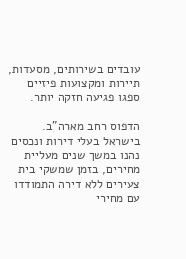עובדים בשירותים, מסעדות, תיירות ומקצועות פיזיים ספגו פגיעה חזקה יותר.

הדפוס רחב מארה"ב. בישראל בעלי דירות ונכסים נהנו במשך שנים מעליית מחירים, בזמן שמשקי בית צעירים ללא דירה התמודדו עם מחירי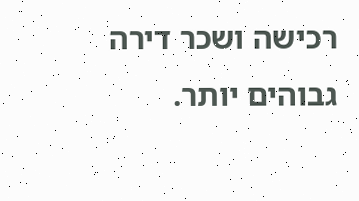רכישה ושכר דירה גבוהים יותר.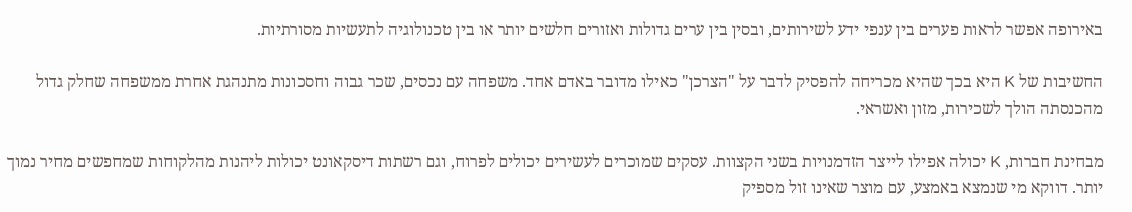באירופה אפשר לראות פערים בין ענפי ידע לשירותים, ובסין בין ערים גדולות ואזורים חלשים יותר או בין טכנולוגיה לתעשיות מסורתיות.

החשיבות של K היא בכך שהיא מכריחה להפסיק לדבר על "הצרכן" כאילו מדובר באדם אחד. משפחה עם נכסים, שכר גבוה וחסכונות מתנהגת אחרת ממשפחה שחלק גדול מהכנסתה הולך לשכירות, מזון ואשראי.

מבחינת חברות, K יכולה אפילו לייצר הזדמנויות בשני הקצוות. עסקים שמוכרים לעשירים יכולים לפרוח, וגם רשתות דיסקאונט יכולות ליהנות מהלקוחות שמחפשים מחיר נמוך יותר. דווקא מי שנמצא באמצע, עם מוצר שאינו זול מספיק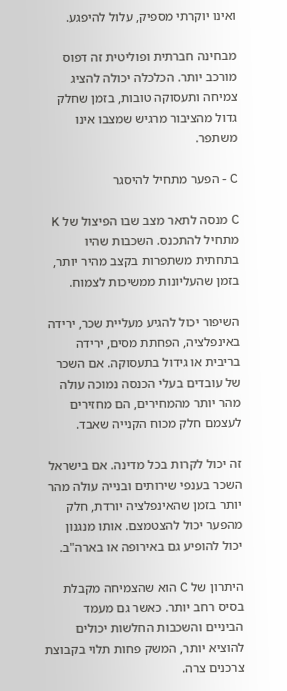ואינו יוקרתי מספיק, עלול להיפגע.

מבחינה חברתית ופוליטית זה דפוס מורכב יותר. הכלכלה יכולה להציג צמיחה ותעסוקה טובות, בזמן שחלק גדול מהציבור מרגיש שמצבו אינו משתפר.

C - הפער מתחיל להיסגר

C מנסה לתאר מצב שבו הפיצול של K מתחיל להתכנס. השכבות שהיו בתחתית משתפרות בקצב מהיר יותר, בזמן שהעליונות ממשיכות לצמוח.

השיפור יכול להגיע מעליית שכר, ירידה באינפלציה, הפחתת מסים, ירידה בריבית או גידול בתעסוקה. אם השכר של עובדים בעלי הכנסה נמוכה עולה מהר יותר מהמחירים, הם מחזירים לעצמם חלק מכוח הקנייה שאבד.

זה יכול לקרות בכל מדינה. אם בישראל השכר בענפי שירותים ובנייה עולה מהר יותר בזמן שהאינפלציה יורדת, חלק מהפער יכול להצטמצם. אותו מנגנון יכול להופיע גם באירופה או בארה"ב.

היתרון של C הוא שהצמיחה מקבלת בסיס רחב יותר. כאשר גם מעמד הביניים והשכבות החלשות יכולים להוציא יותר, המשק פחות תלוי בקבוצת צרכנים צרה.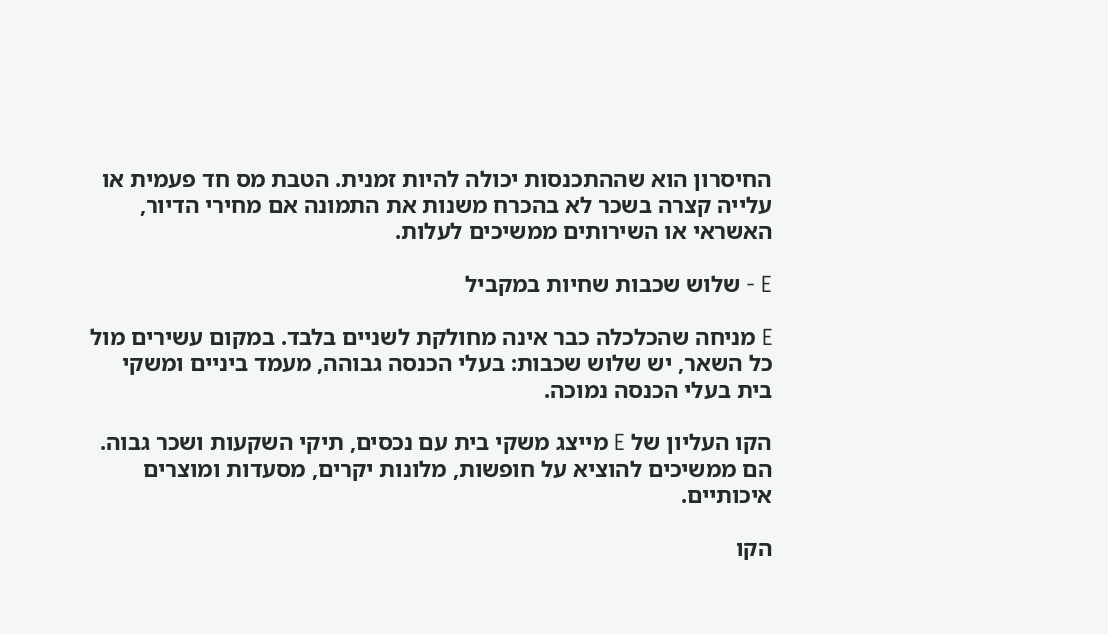החיסרון הוא שההתכנסות יכולה להיות זמנית. הטבת מס חד פעמית או עלייה קצרה בשכר לא בהכרח משנות את התמונה אם מחירי הדיור, האשראי או השירותים ממשיכים לעלות.

E - שלוש שכבות שחיות במקביל

E מניחה שהכלכלה כבר אינה מחולקת לשניים בלבד. במקום עשירים מול כל השאר, יש שלוש שכבות: בעלי הכנסה גבוהה, מעמד ביניים ומשקי בית בעלי הכנסה נמוכה.

הקו העליון של E מייצג משקי בית עם נכסים, תיקי השקעות ושכר גבוה. הם ממשיכים להוציא על חופשות, מלונות יקרים, מסעדות ומוצרים איכותיים.

הקו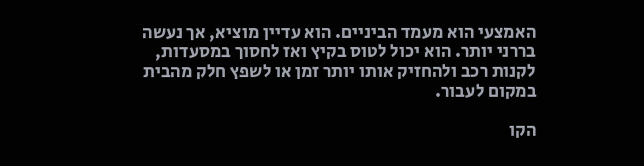האמצעי הוא מעמד הביניים. הוא עדיין מוציא, אך נעשה בררני יותר. הוא יכול לטוס בקיץ ואז לחסוך במסעדות, לקנות רכב ולהחזיק אותו יותר זמן או לשפץ חלק מהבית במקום לעבור.

הקו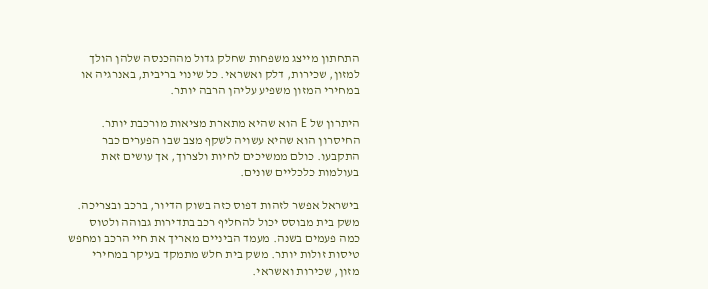התחתון מייצג משפחות שחלק גדול מההכנסה שלהן הולך למזון, שכירות, דלק ואשראי. כל שינוי בריבית, באנרגיה או במחירי המזון משפיע עליהן הרבה יותר.

היתרון של E הוא שהיא מתארת מציאות מורכבת יותר. החיסרון הוא שהיא עשויה לשקף מצב שבו הפערים כבר התקבעו. כולם ממשיכים לחיות ולצרוך, אך עושים זאת בעולמות כלכליים שונים.

בישראל אפשר לזהות דפוס כזה בשוק הדיור, ברכב ובצריכה. משק בית מבוסס יכול להחליף רכב בתדירות גבוהה ולטוס כמה פעמים בשנה. מעמד הביניים מאריך את חיי הרכב ומחפש טיסות זולות יותר. משק בית חלש מתמקד בעיקר במחירי מזון, שכירות ואשראי.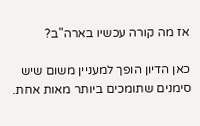אז מה קורה עכשיו בארה"ב?

כאן הדיון הופך למעניין משום שיש סימנים שתומכים ביותר מאות אחת.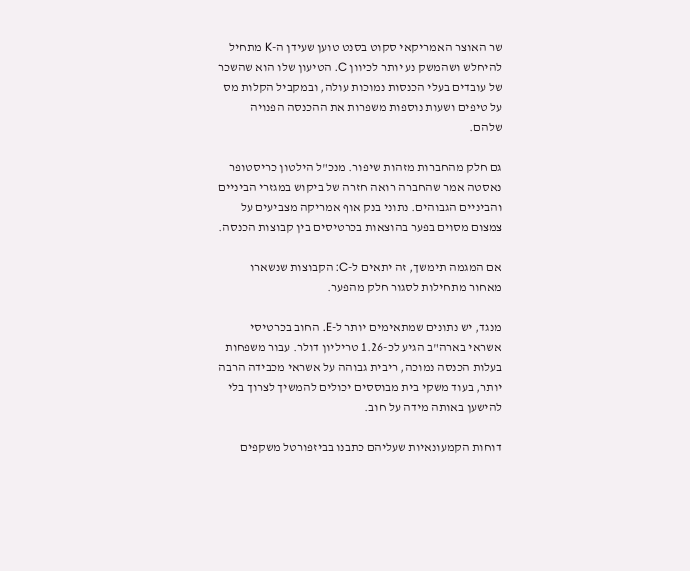שר האוצר האמריקאי סקוט בסנט טוען שעידן ה-K מתחיל להיחלש ושהמשק נע יותר לכיוון C. הטיעון שלו הוא שהשכר של עובדים בעלי הכנסות נמוכות עולה, ובמקביל הקלות מס על טיפים ושעות נוספות משפרות את ההכנסה הפנויה שלהם.

גם חלק מהחברות מזהות שיפור. מנכ"ל הילטון כריסטופר נאסטה אמר שהחברה רואה חזרה של ביקוש במגזרי הביניים והביניים הגבוהים. נתוני בנק אוף אמריקה מצביעים על צמצום מסוים בפער בהוצאות בכרטיסים בין קבוצות הכנסה.

אם המגמה תימשך, זה יתאים ל-C: הקבוצות שנשארו מאחור מתחילות לסגור חלק מהפער.

מנגד, יש נתונים שמתאימים יותר ל-E. החוב בכרטיסי אשראי בארה"ב הגיע לכ-1.26 טריליון דולר. עבור משפחות בעלות הכנסה נמוכה, ריבית גבוהה על אשראי מכבידה הרבה יותר, בעוד משקי בית מבוססים יכולים להמשיך לצרוך בלי להישען באותה מידה על חוב.

דוחות הקמעונאיות שעליהם כתבנו בביזפורטל משקפים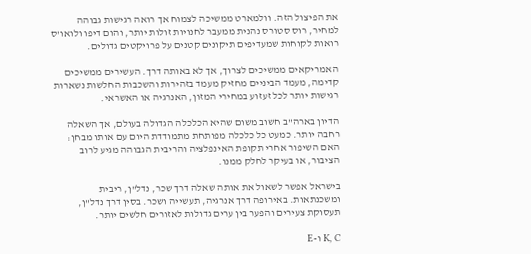את הפיצול הזה. וולמארט ממשיכה לצמוח אך רואה רגישות גבוהה למחיר, רוס סטורס נהנית ממעבר לחנויות זולות יותר, והום דיפו ולואו'ס רואות לקוחות שמעדיפים תיקונים קטנים על פרויקטים גדולים.

האמריקאים ממשיכים לצרוך, אך לא באותה דרך. העשירים ממשיכים קדימה, מעמד הביניים מחזיק מעמד בזהירות והשכבות החלשות נשארות רגישות יותר לכל זעזוע במחירי המזון, האנרגיה או האשראי.

הדיון בארה"ב חשוב משום שהיא הכלכלה הגדולה בעולם, אך השאלה רחבה יותר. כמעט כל כלכלה מפותחת מתמודדת היום עם אותו מבחן: האם השיפור אחרי תקופת האינפלציה והריבית הגבוהה מגיע לרוב הציבור, או בעיקר לחלק ממנו.

בישראל אפשר לשאול את אותה שאלה דרך שכר, נדל"ן, ריבית ומשכנתאות. באירופה דרך אנרגיה, תעשייה ושכר. בסין דרך נדל"ן, תעסוקת צעירים והפער בין ערים גדולות לאזורים חלשים יותר.

K, C ו-E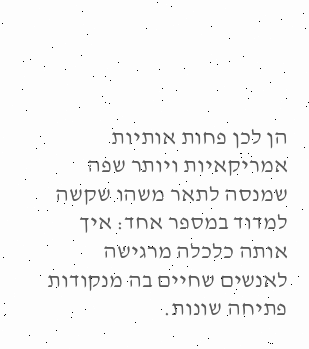הן לכן פחות אותיות אמריקאיות ויותר שפה שמנסה לתאר משהו שקשה למדוד במספר אחד: איך אותה כלכלה מרגישה לאנשים שחיים בה מנקודות פתיחה שונות.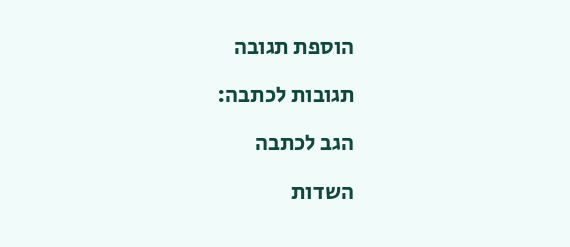הוספת תגובה

תגובות לכתבה:

הגב לכתבה

השדות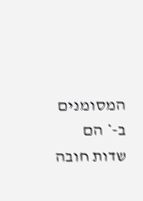המסומנים ב-* הם שדות חובה